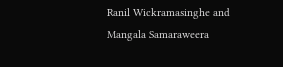Ranil Wickramasinghe and Mangala Samaraweera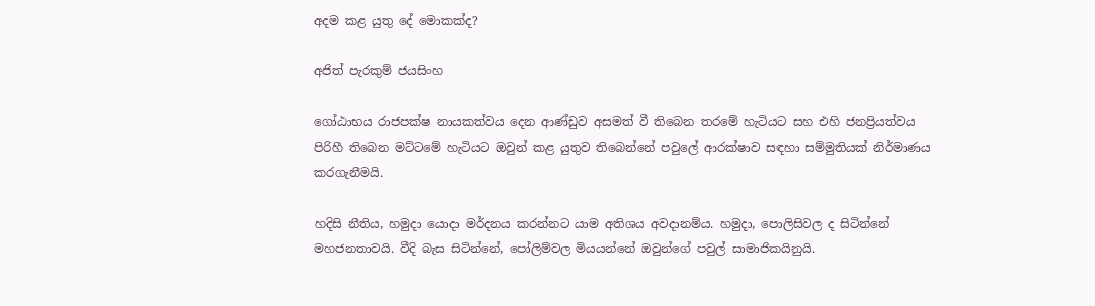අදම කළ යුතු දේ මොකක්ද?

අජිත් පැරකුම් ජයසිංහ

ගෝඨාභය රාජපක්ෂ නායකත්වය දෙන ආණ්ඩුව අසමත් වී තිබෙන තරමේ හැටියට සහ එහි ජනප්‍රියත්වය පිරිහී තිබෙන මට්ටමේ හැටියට ඔවුන් කළ යුතුව තිබෙන්නේ පවුලේ ආරක්ෂාව සඳහා සම්මුතියක් නිර්මාණය කරගැනීමයි.

හදිසි නීතිය, හමුදා යොදා මර්දනය කරන්නට යාම අතිශය අවදානම්ය. හමුදා, පොලිසිවල ද සිටින්නේ මහජනතාවයි. වීදි බැස සිටින්නේ, පෝලිම්වල මියයන්නේ ඔවුන්ගේ පවුල් සාමාජිකයිනුයි.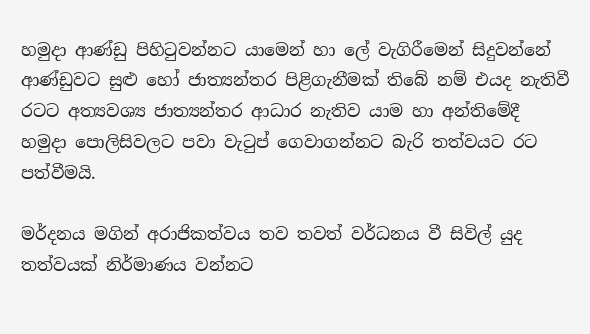හමුදා ආණ්ඩු පිහිටුවන්නට යාමෙන් හා ලේ වැගිරීමෙන් සිදුවන්නේ ආණ්ඩුවට සුළු හෝ ජාත්‍යන්තර පිළිගැනීමක් තිබේ නම් එයද නැතිවී රටට අත්‍යවශ්‍ය ජාත්‍යන්තර ආධාර නැතිව යාම හා අන්තිමේදී හමුදා පොලිසිවලට පවා වැටුප් ගෙවාගන්නට බැරි තත්වයට රට පත්වීමයි.

මර්දනය මගින් අරාජිකත්වය තව තවත් වර්ධනය වී සිවිල් යුද තත්වයක් නිර්මාණය වන්නට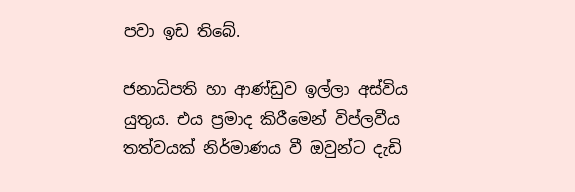පවා ඉඩ තිබේ.

ජනාධිපති හා ආණ්ඩුව ඉල්ලා අස්විය යුතුය. එය ප්‍රමාද කිරීමෙන් විප්ලවීය තත්වයක් නිර්මාණය වී ඔවුන්ට දැඩි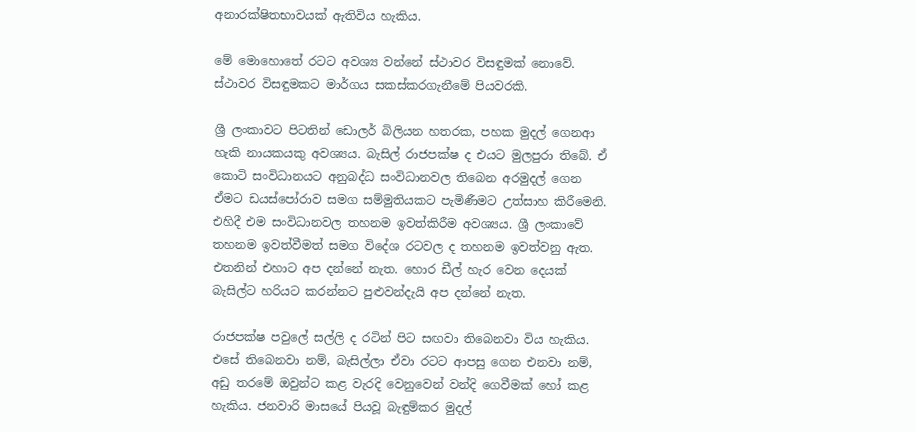අනාරක්ෂිතභාවයක් ඇතිවිය හැකිය.

මේ මොහොතේ රටට අවශ්‍ය වන්නේ ස්ථාවර විසඳුමක් නොවේ. ස්ථාවර විසඳුමකට මාර්ගය සකස්කරගැනීමේ පියවරකි.

ශ්‍රී ලංකාවට පිටතින් ඩොලර් බිලියන හතරක, පහක මුදල් ගෙනආ හැකි නායකයකු අවශ්‍යය. බැසිල් රාජපක්ෂ ද එයට මුලපුරා තිබේ. ඒ කොටි සංවිධානයට අනුබද්ධ සංවිධානවල තිබෙන අරමුදල් ගෙන ඒමට ඩයස්පෝරාව සමග සම්මුතියකට පැමිණීමට උත්සාහ කිරීමෙනි. එහිදී එම සංවිධානවල තහනම ඉවත්කිරීම අවශ්‍යය. ශ්‍රී ලංකාවේ තහනම ඉවත්වීමත් සමග විදේශ රටවල ද තහනම ඉවත්වනු ඇත. එතනින් එහාට අප දන්නේ නැත. හොර ඩීල් හැර වෙන දෙයක් බැසිල්ට හරියට කරන්නට පුළුවන්දැයි අප දන්නේ නැත.

රාජපක්ෂ පවුලේ සල්ලි ද රටින් පිට සඟවා තිබෙනවා විය හැකිය. එසේ තිබෙනවා නම්, බැසිල්ලා ඒවා රටට ආපසු ගෙන එනවා නම්, අඩු තරමේ ඔවුන්ට කළ වැරදි වෙනුවෙන් වන්දි ගෙවීමක් හෝ කළ හැකිය. ජනවාරි මාසයේ පියවූ බැඳුම්කර මුදල්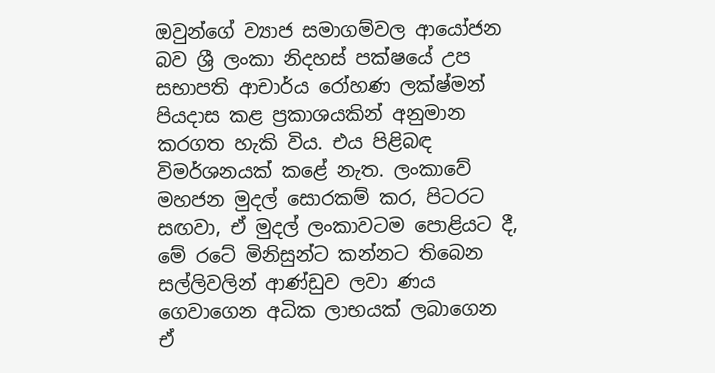ඔවුන්ගේ ව්‍යාජ සමාගම්වල ආයෝජන බව ශ්‍රී ලංකා නිදහස් පක්ෂයේ උප සභාපති ආචාර්ය රෝහණ ලක්ෂ්මන් පියදාස කළ ප්‍රකාශයකින් අනුමාන කරගත හැකි විය. එය පිළිබඳ විමර්ශනයක් කළේ නැත. ලංකාවේ මහජන මුදල් සොරකම් කර, පිටරට සඟවා, ඒ මුදල් ලංකාවටම පොළියට දී, මේ රටේ මිනිසුන්ට කන්නට තිබෙන සල්ලිවලින් ආණ්ඩුව ලවා ණය ගෙවාගෙන අධික ලාභයක් ලබාගෙන ඒ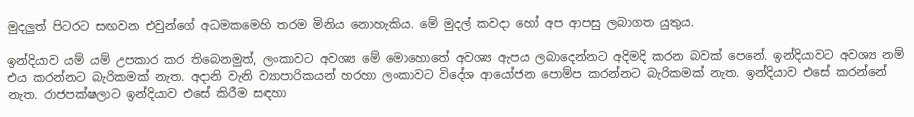මුදලුත් පිටරට සඟවන එවුන්ගේ අධමකමෙහි තරම මිනිය නොහැකිය. මේ මුදල් කවදා හෝ අප ආපසු ලබාගත යුතුය.

ඉන්දියාව යම් යම් උපකාර කර තිබෙනමුත්, ලංකාවට අවශ්‍ය මේ මොහොතේ අවශ්‍ය ඇපය ලබාදෙන්නට අදිමදි කරන බවක් පෙනේ. ඉන්දියාවට අවශ්‍ය නම් එය කරන්නට බැරිකමක් නැත. අදානි වැනි ව්‍යාපාරිකයන් හරහා ලංකාවට විදේශ ආයෝජන පොම්ප කරන්නට බැරිකමක් නැත. ඉන්දියාව එසේ කරන්නේ නැත. රාජපක්ෂලාට ඉන්දියාව එසේ කිරීම සඳහා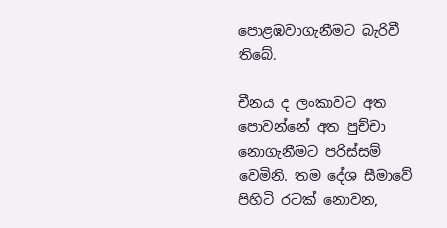පොළඹවාගැනීමට බැරිවී තිබේ.

චීනය ද ලංකාවට අත පොවන්නේ අත පුච්චා නොගැනීමට පරිස්සම් වෙමිනි. තම දේශ සීමාවේ පිහිටි රටක් නොවන,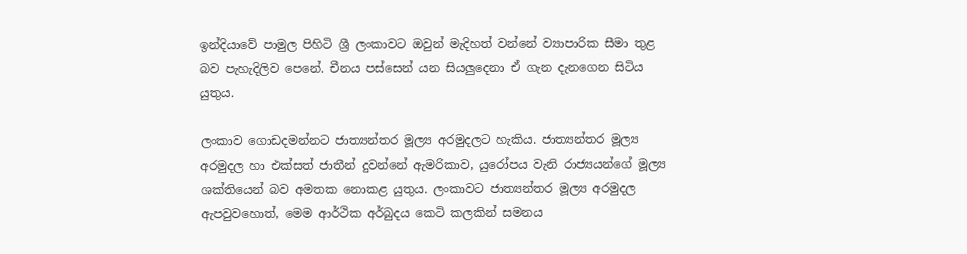ඉන්දියාවේ පාමුල පිහිටි ශ්‍රී ලංකාවට ඔවුන් මැදිහත් වන්නේ ව්‍යාපාරික සීමා තුළ බව පැහැදිලිව පෙනේ. චීනය පස්සෙන් යන සියලුදෙනා ඒ ගැන දැනගෙන සිටිය යුතුය.

ලංකාව ගොඩදමන්නට ජාත්‍යන්තර මූල්‍ය අරමුදලට හැකිය. ජාත්‍යන්තර මූල්‍ය අරමුදල හා එක්සත් ජාතීන් දුවන්නේ ඇමරිකාව, යුරෝපය වැනි රාජ්‍යයන්ගේ මූල්‍ය ශක්තියෙන් බව අමතක නොකළ යුතුය. ලංකාවට ජාත්‍යන්තර මූල්‍ය අරමුදල ඇපවුවහොත්, මෙම ආර්ථික අර්බුදය කෙටි කලකින් සමනය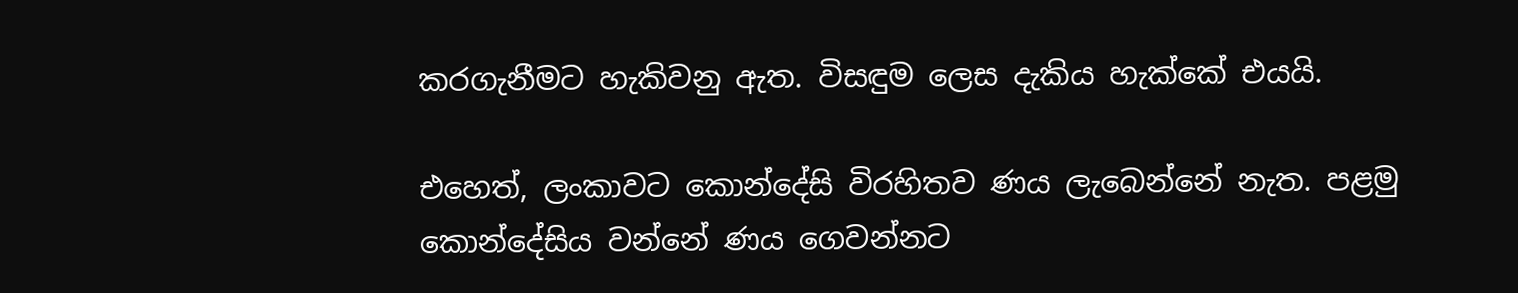කරගැනීමට හැකිවනු ඇත. විසඳුම ලෙස දැකිය හැක්කේ එයයි.

එහෙත්, ලංකාවට කොන්දේසි විරහිතව ණය ලැබෙන්නේ නැත. පළමු කොන්දේසිය වන්නේ ණය ගෙවන්නට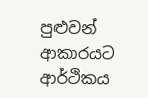පුළුවන් ආකාරයට ආර්ථිකය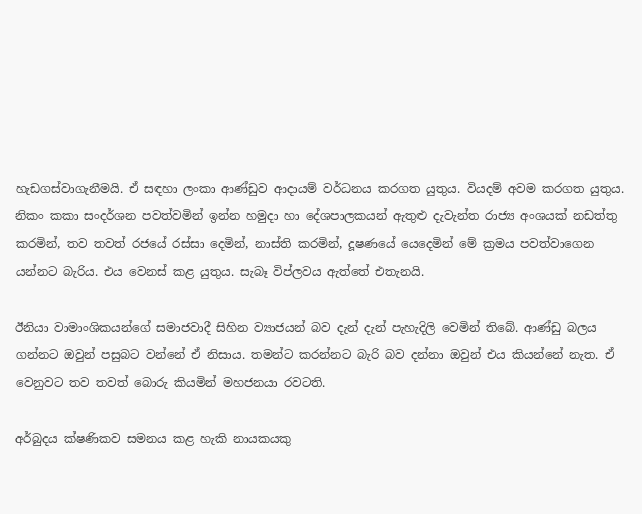හැඩගස්වාගැනීමයි. ඒ සඳහා ලංකා ආණ්ඩුව ආදායම් වර්ධනය කරගත යුතුය. වියදම් අවම කරගත යුතුය. නිකං කකා සංදර්ශන පවත්වමින් ඉන්න හමුදා හා දේශපාලකයන් ඇතුළු දැවැන්ත රාජ්‍ය අංශයක් නඩත්තු කරමින්, තව තවත් රජයේ රස්සා දෙමින්, නාස්ති කරමින්, දූෂණයේ යෙදෙමින් මේ ක්‍රමය පවත්වාගෙන යන්නට බැරිය. එය වෙනස් කළ යුතුය. සැබෑ විප්ලවය ඇත්තේ එතැනයි.

ඊනියා වාමාංශිකයන්ගේ සමාජවාදී සිහින ව්‍යාජයන් බව දැන් දැන් පැහැදිලි වෙමින් තිබේ. ආණ්ඩු බලය ගන්නට ඔවුන් පසුබට වන්නේ ඒ නිසාය. තමන්ට කරන්නට බැරි බව දන්නා ඔවුන් එය කියන්නේ නැත. ඒ වෙනුවට තව තවත් බොරු කියමින් මහජනයා රවටති.

අර්බුදය ක්ෂණිකව සමනය කළ හැකි නායකයකු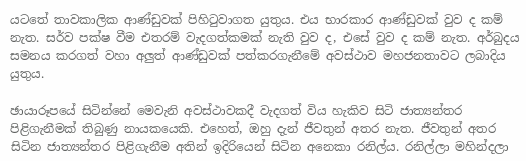යටතේ තාවකාලික ආණ්ඩුවක් පිහිටුවාගත යුතුය. එය භාරකාර ආණ්ඩුවක් වුව ද කම් නැත. සර්ව පක්ෂ වීම එතරම් වැදගත්කමක් නැති වුව ද, එසේ වුව ද කම් නැත. අර්බුදය සමනය කරගත් වහා අලුත් ආණ්ඩුවක් පත්කරගැනීමේ අවස්ථාව මහජනතාවට ලබාදිය යුතුය.

ඡායාරූපයේ සිටින්නේ මෙවැනි අවස්ථාවකදී වැදගත් විය හැකිව සිටි ජාත්‍යන්තර පිළිගැනීමක් තිබුණු නායකයෙකි. එහෙත්, ඔහු දැන් ජීවතුන් අතර නැත. ජීවතුන් අතර සිටින ජාත්‍යන්තර පිළිගැනීම අතින් ඉදිරියෙන් සිටින අනෙකා රනිල්ය. රනිල්ලා මහින්දලා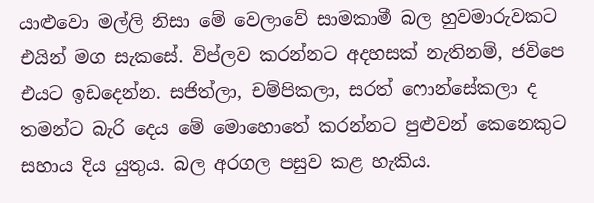යාළුවො මල්ලි නිසා මේ වෙලාවේ සාමකාමී බල හුවමාරුවකට එයින් මග සැකසේ. විප්ලව කරන්නට අදහසක් නැතිනම්, ජවිපෙ එයට ඉඩදෙන්න. සජිත්ලා, චම්පිකලා, සරත් ෆොන්සේකලා ද තමන්ට බැරි දෙය මේ මොහොතේ කරන්නට පුළුවන් කෙනෙකුට සහාය දිය යුතුය. බල අරගල පසුව කළ හැකිය.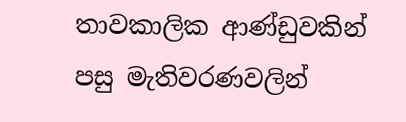තාවකාලික ආණ්ඩුවකින් පසු මැතිවරණවලින්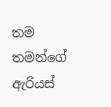තම තමන්ගේ ඇරියස්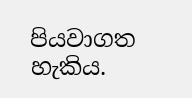පියවාගත හැකිය.